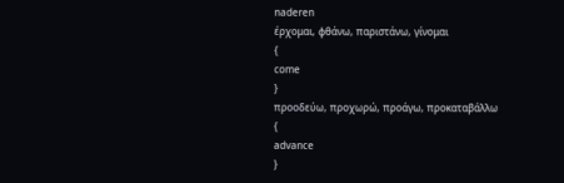naderen
έρχομαι, φθάνω, παριστάνω, γίνομαι
{
come
}
προοδεύω, προχωρώ, προάγω, προκαταβάλλω
{
advance
}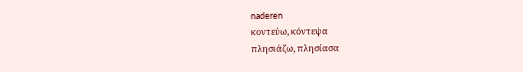naderen
κοντεύω, κόντεψα
πλησιάζω, πλησίασα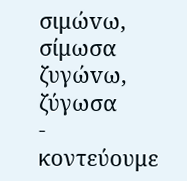σιμώvω, σίμωσα
ζυγώvω, ζύγωσα
-
κοντεύουμε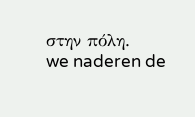στην πόλη.
we naderen de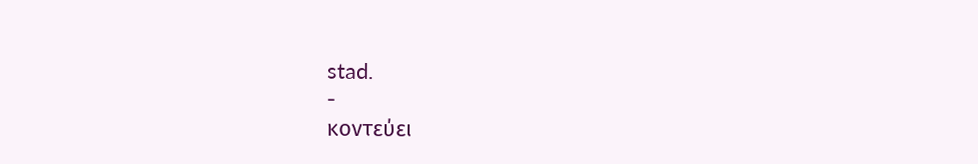stad.
-
κοντεύει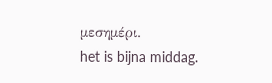μεσημέρι.
het is bijna middag.